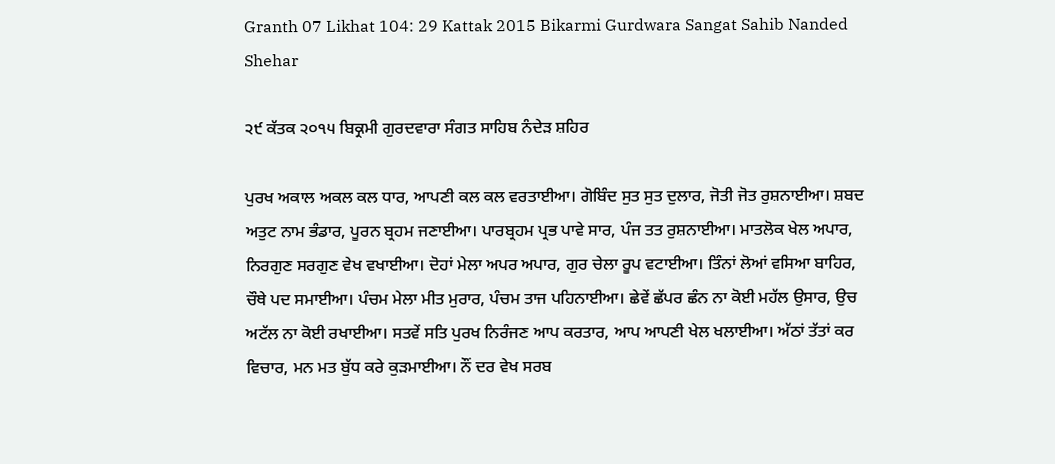Granth 07 Likhat 104: 29 Kattak 2015 Bikarmi Gurdwara Sangat Sahib Nanded Shehar

੨੯ ਕੱਤਕ ੨੦੧੫ ਬਿਕ੍ਰਮੀ ਗੁਰਦਵਾਰਾ ਸੰਗਤ ਸਾਹਿਬ ਨੰਦੇੜ ਸ਼ਹਿਰ

ਪੁਰਖ ਅਕਾਲ ਅਕਲ ਕਲ ਧਾਰ, ਆਪਣੀ ਕਲ ਕਲ ਵਰਤਾਈਆ। ਗੋਬਿੰਦ ਸੁਤ ਸੁਤ ਦੁਲਾਰ, ਜੋਤੀ ਜੋਤ ਰੁਸ਼ਨਾਈਆ। ਸ਼ਬਦ ਅਤੁਟ ਨਾਮ ਭੰਡਾਰ, ਪੂਰਨ ਬ੍ਰਹਮ ਜਣਾਈਆ। ਪਾਰਬ੍ਰਹਮ ਪ੍ਰਭ ਪਾਵੇ ਸਾਰ, ਪੰਜ ਤਤ ਰੁਸ਼ਨਾਈਆ। ਮਾਤਲੋਕ ਖੇਲ ਅਪਾਰ, ਨਿਰਗੁਣ ਸਰਗੁਣ ਵੇਖ ਵਖਾਈਆ। ਦੋਹਾਂ ਮੇਲਾ ਅਪਰ ਅਪਾਰ, ਗੁਰ ਚੇਲਾ ਰੂਪ ਵਟਾਈਆ। ਤਿੰਨਾਂ ਲੋਆਂ ਵਸਿਆ ਬਾਹਿਰ, ਚੌਥੇ ਪਦ ਸਮਾਈਆ। ਪੰਚਮ ਮੇਲਾ ਮੀਤ ਮੁਰਾਰ, ਪੰਚਮ ਤਾਜ ਪਹਿਨਾਈਆ। ਛੇਵੇਂ ਛੱਪਰ ਛੰਨ ਨਾ ਕੋਈ ਮਹੱਲ ਉਸਾਰ, ਉਚ ਅਟੱਲ ਨਾ ਕੋਈ ਰਖਾਈਆ। ਸਤਵੇਂ ਸਤਿ ਪੁਰਖ ਨਿਰੰਜਣ ਆਪ ਕਰਤਾਰ, ਆਪ ਆਪਣੀ ਖੇਲ ਖਲਾਈਆ। ਅੱਠਾਂ ਤੱਤਾਂ ਕਰ ਵਿਚਾਰ, ਮਨ ਮਤ ਬੁੱਧ ਕਰੇ ਕੁੜਮਾਈਆ। ਨੌਂ ਦਰ ਵੇਖ ਸਰਬ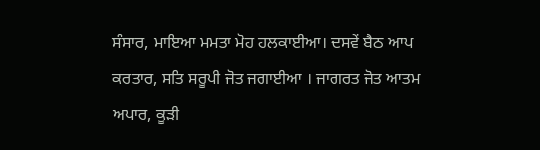ਸੰਸਾਰ, ਮਾਇਆ ਮਮਤਾ ਮੋਹ ਹਲਕਾਈਆ। ਦਸਵੇਂ ਬੈਠ ਆਪ ਕਰਤਾਰ, ਸਤਿ ਸਰੂਪੀ ਜੋਤ ਜਗਾਈਆ । ਜਾਗਰਤ ਜੋਤ ਆਤਮ ਅਪਾਰ, ਕੂੜੀ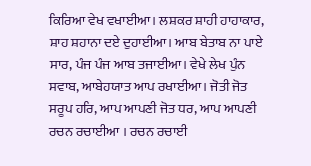ਕਿਰਿਆ ਵੇਖ ਵਖਾਈਆ। ਲਸ਼ਕਰ ਸ਼ਾਹੀ ਹਾਹਾਕਾਰ, ਸ਼ਾਹ ਸ਼ਹਾਨਾ ਦਏ ਦੁਹਾਈਆ। ਆਬ ਬੇਤਾਬ ਨਾ ਪਾਏ ਸਾਰ, ਪੰਜ ਪੰਜ ਆਬ ਤਜਾਈਆ। ਵੇਖੇ ਲੇਖ ਪੁੰਨ ਸਵਾਬ, ਆਬੇਹਯਾਤ ਆਪ ਰਖਾਈਆ। ਜੋਤੀ ਜੋਤ ਸਰੂਪ ਹਰਿ, ਆਪ ਆਪਣੀ ਜੋਤ ਧਰ, ਆਪ ਆਪਣੀ ਰਚਨ ਰਚਾਈਆ । ਰਚਨ ਰਚਾਈ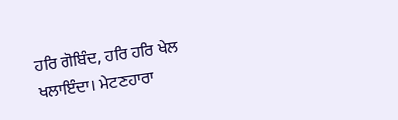ਹਰਿ ਗੋਬਿੰਦ, ਹਰਿ ਹਰਿ ਖੇਲ ਖਲਾਇੰਦਾ। ਮੇਟਣਹਾਰਾ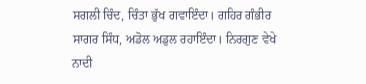ਸਗਲੀ ਚਿੰਦ, ਚਿੰਤਾ ਭੁੱਖ ਗਵਾਇੰਦਾ। ਗਹਿਰ ਗੰਭੀਰ ਸਾਗਰ ਸਿੰਧ, ਅਡੋਲ ਅਡੁਲ ਰਹਾਇੰਦਾ। ਨਿਰਗੁਣ ਵੇਖੇ ਨਾਦੀ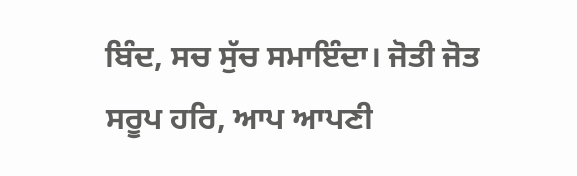ਬਿੰਦ, ਸਚ ਸੁੱਚ ਸਮਾਇੰਦਾ। ਜੋਤੀ ਜੋਤ ਸਰੂਪ ਹਰਿ, ਆਪ ਆਪਣੀ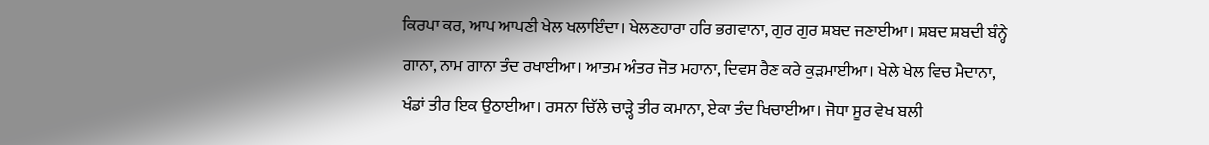ਕਿਰਪਾ ਕਰ, ਆਪ ਆਪਣੀ ਖੇਲ ਖਲਾਇੰਦਾ। ਖੇਲਣਹਾਰਾ ਹਰਿ ਭਗਵਾਨਾ, ਗੁਰ ਗੁਰ ਸ਼ਬਦ ਜਣਾਈਆ। ਸ਼ਬਦ ਸ਼ਬਦੀ ਬੰਨ੍ਹੇ ਗਾਨਾ, ਨਾਮ ਗਾਨਾ ਤੰਦ ਰਖਾਈਆ। ਆਤਮ ਅੰਤਰ ਜੋਤ ਮਹਾਨਾ, ਦਿਵਸ ਰੈਣ ਕਰੇ ਕੁੜਮਾਈਆ। ਖੇਲੇ ਖੇਲ ਵਿਚ ਮੈਦਾਨਾ, ਖੰਡਾਂ ਤੀਰ ਇਕ ਉਠਾਈਆ। ਰਸਨਾ ਚਿੱਲੇ ਚਾੜ੍ਹੇ ਤੀਰ ਕਮਾਨਾ, ਏਕਾ ਤੰਦ ਖਿਚਾਈਆ। ਜੋਧਾ ਸੂਰ ਵੇਖ ਬਲੀ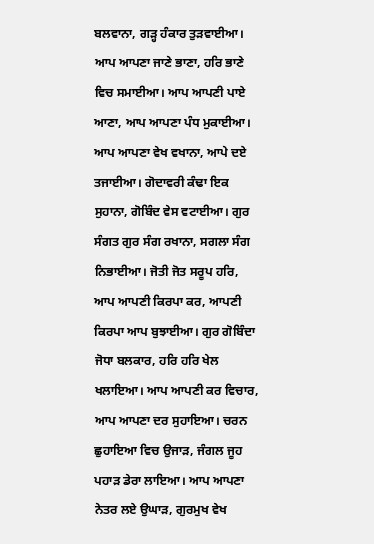ਬਲਵਾਨਾ, ਗੜ੍ਹ ਹੰਕਾਰ ਤੁੜਵਾਈਆ। ਆਪ ਆਪਣਾ ਜਾਣੇ ਭਾਣਾ, ਹਰਿ ਭਾਣੇ ਵਿਚ ਸਮਾਈਆ। ਆਪ ਆਪਣੀ ਪਾਏ ਆਣਾ, ਆਪ ਆਪਣਾ ਪੰਧ ਮੁਕਾਈਆ। ਆਪ ਆਪਣਾ ਵੇਖ ਵਖਾਨਾ, ਆਪੇ ਦਏ ਤਜਾਈਆ। ਗੋਦਾਵਰੀ ਕੰਢਾ ਇਕ ਸੁਹਾਨਾ, ਗੋਬਿੰਦ ਵੇਸ ਵਟਾਈਆ। ਗੁਰ ਸੰਗਤ ਗੁਰ ਸੰਗ ਰਖਾਨਾ, ਸਗਲਾ ਸੰਗ ਨਿਭਾਈਆ। ਜੋਤੀ ਜੋਤ ਸਰੂਪ ਹਰਿ, ਆਪ ਆਪਣੀ ਕਿਰਪਾ ਕਰ, ਆਪਣੀ ਕਿਰਪਾ ਆਪ ਬੁਝਾਈਆ। ਗੁਰ ਗੋਬਿੰਦਾ ਜੋਧਾ ਬਲਕਾਰ, ਹਰਿ ਹਰਿ ਖੇਲ ਖਲਾਇਆ। ਆਪ ਆਪਣੀ ਕਰ ਵਿਚਾਰ, ਆਪ ਆਪਣਾ ਦਰ ਸੁਹਾਇਆ। ਚਰਨ ਛੁਹਾਇਆ ਵਿਚ ਉਜਾੜ, ਜੰਗਲ ਜੂਹ ਪਹਾੜ ਡੇਰਾ ਲਾਇਆ। ਆਪ ਆਪਣਾ ਨੇਤਰ ਲਏ ਉਘਾੜ, ਗੁਰਮੁਖ ਵੇਖ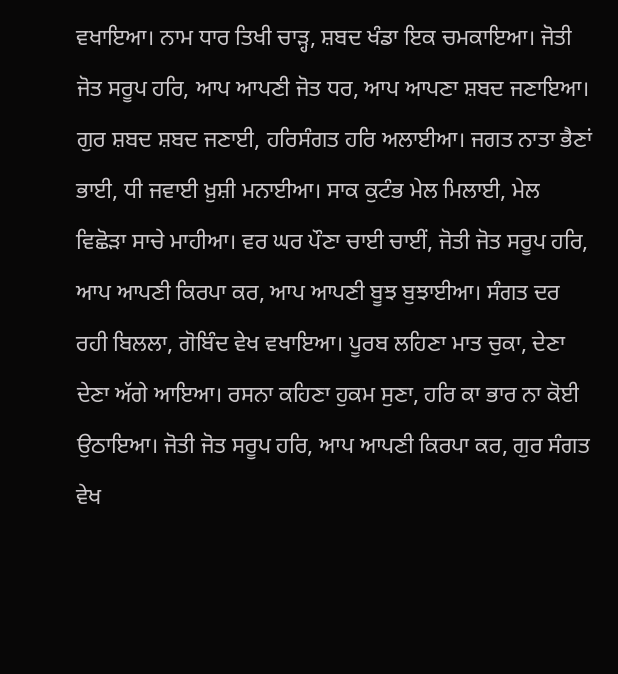ਵਖਾਇਆ। ਨਾਮ ਧਾਰ ਤਿਖੀ ਚਾੜ੍ਹ, ਸ਼ਬਦ ਖੰਡਾ ਇਕ ਚਮਕਾਇਆ। ਜੋਤੀ ਜੋਤ ਸਰੂਪ ਹਰਿ, ਆਪ ਆਪਣੀ ਜੋਤ ਧਰ, ਆਪ ਆਪਣਾ ਸ਼ਬਦ ਜਣਾਇਆ। ਗੁਰ ਸ਼ਬਦ ਸ਼ਬਦ ਜਣਾਈ, ਹਰਿਸੰਗਤ ਹਰਿ ਅਲਾਈਆ। ਜਗਤ ਨਾਤਾ ਭੈਣਾਂ ਭਾਈ, ਧੀ ਜਵਾਈ ਖ਼ੁਸ਼ੀ ਮਨਾਈਆ। ਸਾਕ ਕੁਟੰਭ ਮੇਲ ਮਿਲਾਈ, ਮੇਲ ਵਿਛੋੜਾ ਸਾਚੇ ਮਾਹੀਆ। ਵਰ ਘਰ ਪੌਣਾ ਚਾਈ ਚਾਈਂ, ਜੋਤੀ ਜੋਤ ਸਰੂਪ ਹਰਿ, ਆਪ ਆਪਣੀ ਕਿਰਪਾ ਕਰ, ਆਪ ਆਪਣੀ ਬੂਝ ਬੁਝਾਈਆ। ਸੰਗਤ ਦਰ ਰਹੀ ਬਿਲਲਾ, ਗੋਬਿੰਦ ਵੇਖ ਵਖਾਇਆ। ਪੂਰਬ ਲਹਿਣਾ ਮਾਤ ਚੁਕਾ, ਦੇਣਾ ਦੇਣਾ ਅੱਗੇ ਆਇਆ। ਰਸਨਾ ਕਹਿਣਾ ਹੁਕਮ ਸੁਣਾ, ਹਰਿ ਕਾ ਭਾਰ ਨਾ ਕੋਈ ਉਠਾਇਆ। ਜੋਤੀ ਜੋਤ ਸਰੂਪ ਹਰਿ, ਆਪ ਆਪਣੀ ਕਿਰਪਾ ਕਰ, ਗੁਰ ਸੰਗਤ ਵੇਖ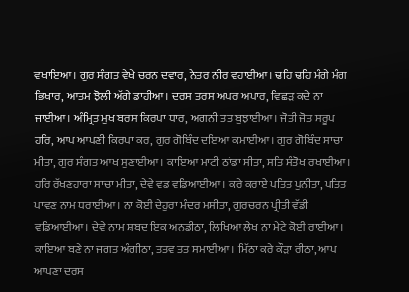ਵਖਾਇਆ। ਗੁਰ ਸੰਗਤ ਵੇਖੇ ਚਰਨ ਦਵਾਰ, ਨੇਤਰ ਨੀਰ ਵਹਾਈਆ। ਢਹਿ ਢਹਿ ਮੰਗੇ ਮੰਗ ਭਿਖਾਰ, ਆਤਮ ਝੋਲੀ ਅੱਗੇ ਡਾਹੀਆ। ਦਰਸ ਤਰਸ ਅਪਰ ਅਪਾਰ, ਵਿਛੜ ਕਦੇ ਨਾ ਜਾਈਆ। ਅੰਮ੍ਰਿਤ ਮੁਖ ਬਰਸ ਕਿਰਪਾ ਧਾਰ, ਅਗਨੀ ਤਤ ਬੁਝਾਈਆ। ਜੋਤੀ ਜੋਤ ਸਰੂਪ ਹਰਿ, ਆਪ ਆਪਣੀ ਕਿਰਪਾ ਕਰ, ਗੁਰ ਗੋਬਿੰਦ ਦਇਆ ਕਮਾਈਆ। ਗੁਰ ਗੋਬਿੰਦ ਸਾਚਾ ਮੀਤਾ, ਗੁਰ ਸੰਗਤ ਆਖ ਸੁਣਾਈਆ। ਕਾਇਆ ਮਾਟੀ ਠਾਂਡਾ ਸੀਤਾ, ਸਤਿ ਸੰਤੋਖ ਰਖਾਈਆ। ਹਰਿ ਰੱਖਣਹਾਰਾ ਸਾਚਾ ਮੀਤਾ, ਦੇਵੇ ਵਡ ਵਡਿਆਈਆ। ਕਰੇ ਕਰਾਏ ਪਤਿਤ ਪੁਨੀਤਾ, ਪਤਿਤ ਪਾਵਣ ਨਾਮ ਧਰਾਈਆ। ਨਾ ਕੋਈ ਦੇਹੁਰਾ ਮੰਦਰ ਮਸੀਤਾ, ਗੁਰਚਰਨ ਪ੍ਰੀਤੀ ਵੱਡੀ ਵਡਿਆਈਆ। ਦੇਵੇ ਨਾਮ ਸ਼ਬਦ ਇਕ ਅਨਡੀਠਾ, ਲਿਖਿਆ ਲੇਖ ਨਾ ਮੇਟੇ ਕੋਈ ਰਾਈਆ। ਕਾਇਆ ਬਣੇ ਨਾ ਜਗਤ ਅੰਗੀਠਾ, ਤਤਵ ਤਤ ਸਮਾਈਆ। ਮਿੱਠਾ ਕਰੇ ਕੌੜਾ ਰੀਠਾ, ਆਪ ਆਪਣਾ ਦਰਸ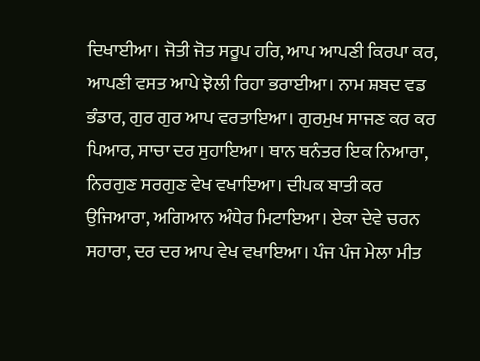ਦਿਖਾਈਆ। ਜੋਤੀ ਜੋਤ ਸਰੂਪ ਹਰਿ, ਆਪ ਆਪਣੀ ਕਿਰਪਾ ਕਰ, ਆਪਣੀ ਵਸਤ ਆਪੇ ਝੋਲੀ ਰਿਹਾ ਭਰਾਈਆ। ਨਾਮ ਸ਼ਬਦ ਵਡ ਭੰਡਾਰ, ਗੁਰ ਗੁਰ ਆਪ ਵਰਤਾਇਆ। ਗੁਰਮੁਖ ਸਾਜਣ ਕਰ ਕਰ ਪਿਆਰ, ਸਾਚਾ ਦਰ ਸੁਹਾਇਆ। ਥਾਨ ਥਨੰਤਰ ਇਕ ਨਿਆਰਾ, ਨਿਰਗੁਣ ਸਰਗੁਣ ਵੇਖ ਵਖਾਇਆ। ਦੀਪਕ ਬਾਤੀ ਕਰ ਉਜਿਆਰਾ, ਅਗਿਆਨ ਅੰਧੇਰ ਮਿਟਾਇਆ। ਏਕਾ ਦੇਵੇ ਚਰਨ ਸਹਾਰਾ, ਦਰ ਦਰ ਆਪ ਵੇਖ ਵਖਾਇਆ। ਪੰਜ ਪੰਜ ਮੇਲਾ ਮੀਤ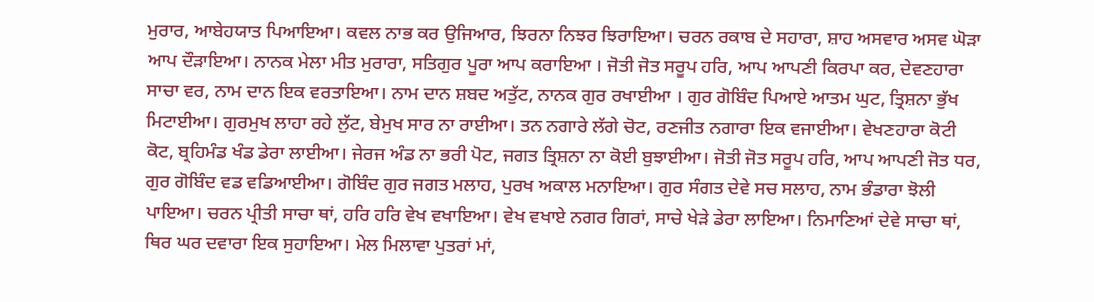ਮੁਰਾਰ, ਆਬੇਹਯਾਤ ਪਿਆਇਆ। ਕਵਲ ਨਾਭ ਕਰ ਉਜਿਆਰ, ਝਿਰਨਾ ਨਿਝਰ ਝਿਰਾਇਆ। ਚਰਨ ਰਕਾਬ ਦੇ ਸਹਾਰਾ, ਸ਼ਾਹ ਅਸਵਾਰ ਅਸਵ ਘੋੜਾ ਆਪ ਦੌੜਾਇਆ। ਨਾਨਕ ਮੇਲਾ ਮੀਤ ਮੁਰਾਰਾ, ਸਤਿਗੁਰ ਪੂਰਾ ਆਪ ਕਰਾਇਆ । ਜੋਤੀ ਜੋਤ ਸਰੂਪ ਹਰਿ, ਆਪ ਆਪਣੀ ਕਿਰਪਾ ਕਰ, ਦੇਵਣਹਾਰਾ ਸਾਚਾ ਵਰ, ਨਾਮ ਦਾਨ ਇਕ ਵਰਤਾਇਆ। ਨਾਮ ਦਾਨ ਸ਼ਬਦ ਅਤੁੱਟ, ਨਾਨਕ ਗੁਰ ਰਖਾਈਆ । ਗੁਰ ਗੋਬਿੰਦ ਪਿਆਏ ਆਤਮ ਘੁਟ, ਤ੍ਰਿਸ਼ਨਾ ਭੁੱਖ ਮਿਟਾਈਆ। ਗੁਰਮੁਖ ਲਾਹਾ ਰਹੇ ਲੁੱਟ, ਬੇਮੁਖ ਸਾਰ ਨਾ ਰਾਈਆ। ਤਨ ਨਗਾਰੇ ਲੱਗੇ ਚੋਟ, ਰਣਜੀਤ ਨਗਾਰਾ ਇਕ ਵਜਾਈਆ। ਵੇਖਣਹਾਰਾ ਕੋਟੀ ਕੋਟ, ਬ੍ਰਹਿਮੰਡ ਖੰਡ ਡੇਰਾ ਲਾਈਆ। ਜੇਰਜ ਅੰਡ ਨਾ ਭਰੀ ਪੋਟ, ਜਗਤ ਤ੍ਰਿਸ਼ਨਾ ਨਾ ਕੋਈ ਬੁਝਾਈਆ। ਜੋਤੀ ਜੋਤ ਸਰੂਪ ਹਰਿ, ਆਪ ਆਪਣੀ ਜੋਤ ਧਰ, ਗੁਰ ਗੋਬਿੰਦ ਵਡ ਵਡਿਆਈਆ। ਗੋਬਿੰਦ ਗੁਰ ਜਗਤ ਮਲਾਹ, ਪੁਰਖ ਅਕਾਲ ਮਨਾਇਆ। ਗੁਰ ਸੰਗਤ ਦੇਵੇ ਸਚ ਸਲਾਹ, ਨਾਮ ਭੰਡਾਰਾ ਝੋਲੀ ਪਾਇਆ। ਚਰਨ ਪ੍ਰੀਤੀ ਸਾਚਾ ਥਾਂ, ਹਰਿ ਹਰਿ ਵੇਖ ਵਖਾਇਆ। ਵੇਖ ਵਖਾਏ ਨਗਰ ਗਿਰਾਂ, ਸਾਚੇ ਖੇੜੇ ਡੇਰਾ ਲਾਇਆ। ਨਿਮਾਣਿਆਂ ਦੇਵੇ ਸਾਚਾ ਥਾਂ, ਥਿਰ ਘਰ ਦਵਾਰਾ ਇਕ ਸੁਹਾਇਆ। ਮੇਲ ਮਿਲਾਵਾ ਪੁਤਰਾਂ ਮਾਂ,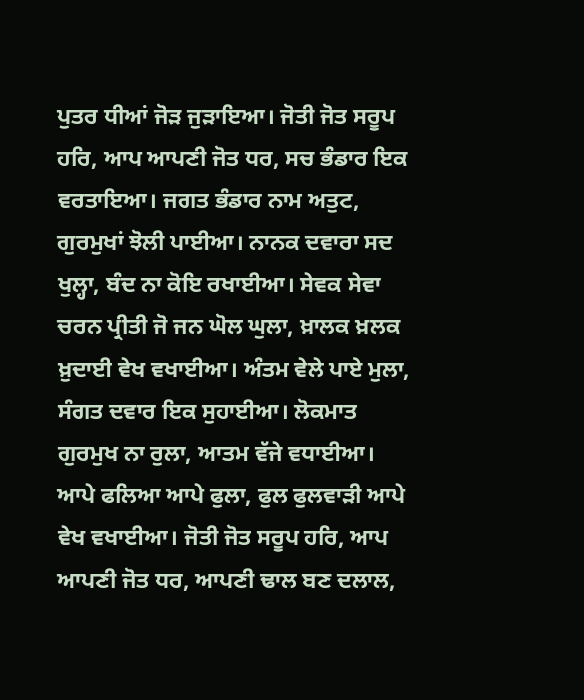ਪੁਤਰ ਧੀਆਂ ਜੋੜ ਜੁੜਾਇਆ। ਜੋਤੀ ਜੋਤ ਸਰੂਪ ਹਰਿ, ਆਪ ਆਪਣੀ ਜੋਤ ਧਰ, ਸਚ ਭੰਡਾਰ ਇਕ ਵਰਤਾਇਆ। ਜਗਤ ਭੰਡਾਰ ਨਾਮ ਅਤੁਟ, ਗੁਰਮੁਖਾਂ ਝੋਲੀ ਪਾਈਆ। ਨਾਨਕ ਦਵਾਰਾ ਸਦ ਖੁਲ੍ਹਾ, ਬੰਦ ਨਾ ਕੋਇ ਰਖਾਈਆ। ਸੇਵਕ ਸੇਵਾ ਚਰਨ ਪ੍ਰੀਤੀ ਜੋ ਜਨ ਘੋਲ ਘੁਲਾ, ਖ਼ਾਲਕ ਖ਼ਲਕ ਖ਼ੁਦਾਈ ਵੇਖ ਵਖਾਈਆ। ਅੰਤਮ ਵੇਲੇ ਪਾਏ ਮੁਲਾ, ਸੰਗਤ ਦਵਾਰ ਇਕ ਸੁਹਾਈਆ। ਲੋਕਮਾਤ ਗੁਰਮੁਖ ਨਾ ਰੁਲਾ, ਆਤਮ ਵੱਜੇ ਵਧਾਈਆ। ਆਪੇ ਫਲਿਆ ਆਪੇ ਫੁਲਾ, ਫੁਲ ਫੁਲਵਾੜੀ ਆਪੇ ਵੇਖ ਵਖਾਈਆ। ਜੋਤੀ ਜੋਤ ਸਰੂਪ ਹਰਿ, ਆਪ ਆਪਣੀ ਜੋਤ ਧਰ, ਆਪਣੀ ਢਾਲ ਬਣ ਦਲਾਲ,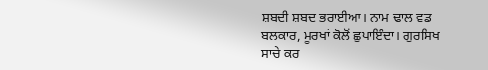ਸ਼ਬਦੀ ਸ਼ਬਦ ਭਰਾਈਆ। ਨਾਮ ਢਾਲ ਵਡ ਬਲਕਾਰ, ਮੂਰਖਾਂ ਕੋਲੋਂ ਛੁਪਾਇੰਦਾ। ਗੁਰਸਿਖ ਸਾਚੇ ਕਰ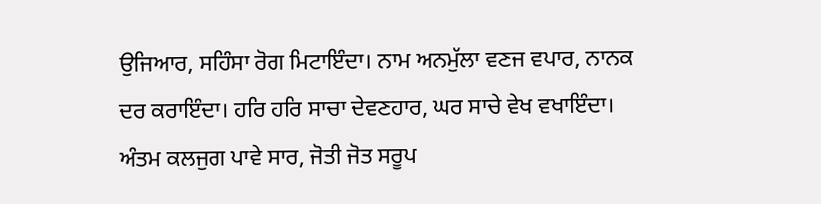ਉਜਿਆਰ, ਸਹਿੰਸਾ ਰੋਗ ਮਿਟਾਇੰਦਾ। ਨਾਮ ਅਨਮੁੱਲਾ ਵਣਜ ਵਪਾਰ, ਨਾਨਕ ਦਰ ਕਰਾਇੰਦਾ। ਹਰਿ ਹਰਿ ਸਾਚਾ ਦੇਵਣਹਾਰ, ਘਰ ਸਾਚੇ ਵੇਖ ਵਖਾਇੰਦਾ। ਅੰਤਮ ਕਲਜੁਗ ਪਾਵੇ ਸਾਰ, ਜੋਤੀ ਜੋਤ ਸਰੂਪ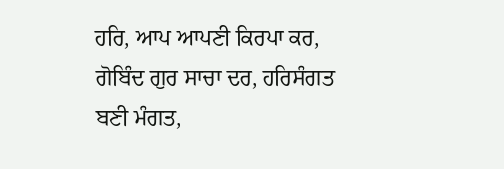ਹਰਿ, ਆਪ ਆਪਣੀ ਕਿਰਪਾ ਕਰ, ਗੋਬਿੰਦ ਗੁਰ ਸਾਚਾ ਦਰ, ਹਰਿਸੰਗਤ ਬਣੀ ਮੰਗਤ,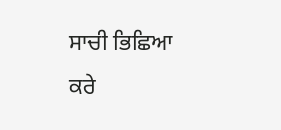ਸਾਚੀ ਭਿਛਿਆ ਕਰੇ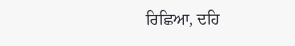ਰਿਛਿਆ, ਦਹਿ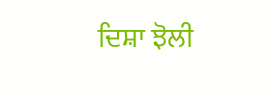ਦਿਸ਼ਾ ਝੋਲੀ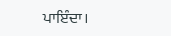ਪਾਇੰਦਾ।